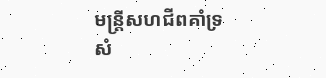មន្ត្រីសហជីពគាំទ្រសំ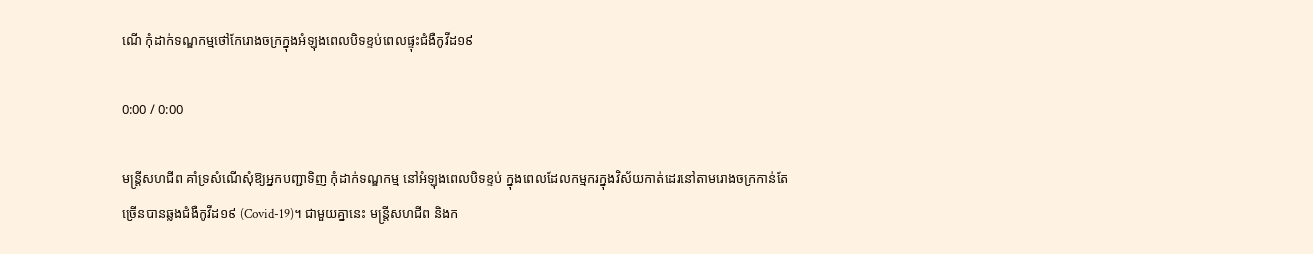ណើ កុំដាក់ទណ្ឌកម្មថៅកែរោងចក្រក្នុងអំឡុងពេលបិទខ្ទប់ពេលផ្ទុះជំងឺកូវីដ១៩

0:00 / 0:00

មន្ត្រីសហជីព គាំទ្រសំណើសុំឱ្យអ្នកបញ្ជាទិញ កុំដាក់ទណ្ឌកម្ម នៅអំឡុងពេលបិទខ្ទប់ ក្នុងពេលដែលកម្មករក្នុងវិស័យកាត់ដេរនៅតាមរោងចក្រកាន់តែច្រើនបានឆ្លងជំងឺកូវីដ១៩ (Covid-19)។ ជាមួយគ្នានេះ មន្ត្រីសហជីព និងក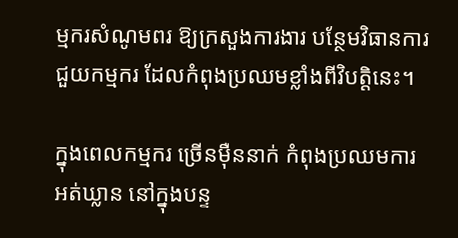ម្មករសំណូមពរ ឱ្យក្រសួងការងារ បន្ថែមវិធានការ ជួយកម្មករ ដែលកំពុងប្រឈមខ្លាំងពីវិបត្តិនេះ។

ក្នុងពេលកម្មករ ច្រើនម៉ឺននាក់ កំពុងប្រឈមការអត់ឃ្លាន នៅក្នុងបន្ទ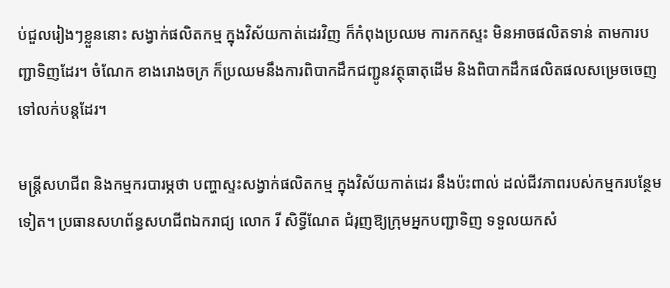ប់ជួលរៀងៗខ្លួននោះ សង្វាក់ផលិតកម្ម ក្នុងវិស័យកាត់ដេរវិញ ក៏កំពុងប្រឈម ការកកស្ទះ មិនអាចផលិតទាន់ តាមការបញ្ជាទិញដែរ។ ចំណែក ខាងរោងចក្រ ក៏ប្រឈមនឹងការពិបាកដឹកជញ្ជូនវត្ថុធាតុដើម និងពិបាកដឹកផលិតផលសម្រេចចេញទៅលក់បន្តដែរ។

មន្ត្រីសហជីព និងកម្មករបារម្ភថា បញ្ហាស្ទះសង្វាក់ផលិតកម្ម ក្នុងវិស័យកាត់ដេរ នឹងប៉ះពាល់ ដល់ជីវភាពរបស់កម្មករបន្ថែមទៀត។ ប្រធានសហព័ន្ធសហជីពឯករាជ្យ លោក រី សិទ្ធីណែត ជំរុញឱ្យក្រុមអ្នកបញ្ជាទិញ ទទួលយកសំ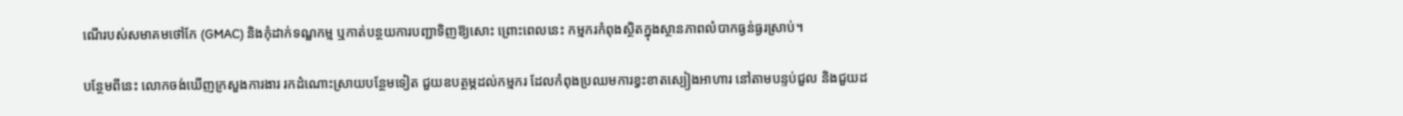ណើរបស់សមាគមថៅកែ (GMAC) និងកុំដាក់ទណ្ឌកម្ម ឬកាត់បន្ថយការបញ្ជាទិញឱ្យសោះ ព្រោះពេលនេះ កម្មករកំពុងស្ថិតក្នុងស្ថានភាពលំបាកធ្ងន់ធ្ងរស្រាប់។

បន្ថែមពីនេះ លោកចង់ឃើញក្រសួងការងារ រកដំណោះស្រាយបន្ថែមទៀត ជួយឧបត្ថម្ភដល់កម្មករ ដែលកំពុងប្រឈមការខ្វះខាតស្បៀងអាហារ នៅតាមបន្ទប់ជួល និងជួយដ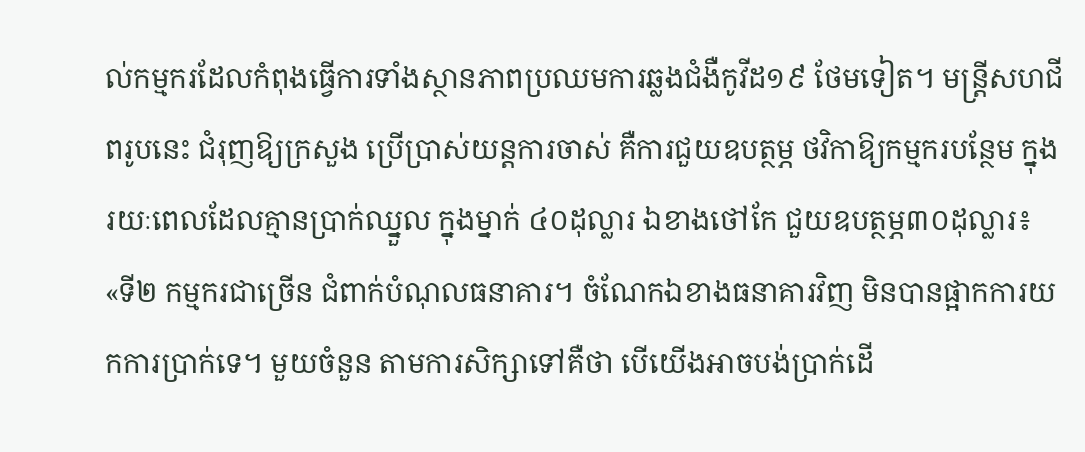ល់កម្មករដែលកំពុងធ្វើការទាំងស្ថានភាពប្រឈមការឆ្លងជំងឺកូវីដ១៩ ថែមទៀត។ មន្ត្រីសហជីពរូបនេះ ជំរុញឱ្យក្រសួង ប្រើប្រាស់យន្តការចាស់ គឺការជួយឧបត្ថម្ភ ថវិកាឱ្យកម្មករបន្ថែម ក្នុងរយៈពេលដែលគ្មានប្រាក់ឈ្នួល ក្នុងម្នាក់ ៤០ដុល្លារ ឯខាងថៅកែ ជួយឧបត្ថម្ភ៣០ដុល្លារ៖ «ទី២ កម្មករជាច្រើន ជំពាក់បំណុលធនាគារ។ ចំណែកឯខាងធនាគារវិញ មិនបានផ្អាកការយកការប្រាក់ទេ។ មួយចំនួន តាមការសិក្សាទៅគឺថា បើយើងអាចបង់ប្រាក់ដើ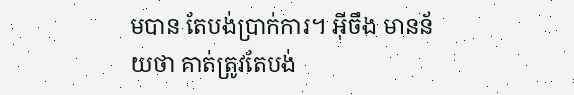មបាន តែបង់ប្រាក់ការ។ អ៊ីចឹង មានន័យថា គាត់ត្រូវតែបង់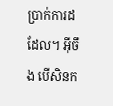ប្រាក់ការដដែល។ អ៊ីចឹង បើសិនក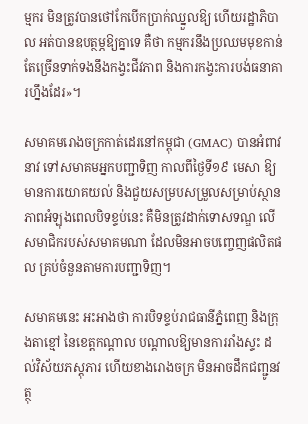ម្មករ មិនត្រូវបានថៅកែបើកប្រាក់ឈ្នួលឱ្យ ហើយរដ្ឋាភិបាល អត់បានឧបត្ថម្ភឱ្យគ្នាទេ គឺថា កម្មករនឹងប្រឈមមុខកាន់តែច្រើនទាក់ទងនឹងកង្វះជីវភាព និងការកង្វះការបង់ធនាគារហ្នឹងដែរ»។

សមាគមរោងចក្រកាត់ដេរនៅកម្ពុជា (GMAC) បានអំពាវនាវ ទៅសមាគមអ្នកបញ្ជាទិញ កាលពីថ្ងៃទី១៩ មេសា ឱ្យមានការយោគយល់ និងជួយសម្របសម្រួលសម្រាប់ស្ថានភាពអំឡុងពេលបិទខ្ទប់នេះ គឺមិនត្រូវដាក់ទោសទណ្ឌ លើសមាជិករបស់សមាគមណា ដែលមិនអាចបញ្ចេញផលិតផល គ្រប់ចំនួនតាមការបញ្ជាទិញ។

សមាគមនេះ អះអាងថា ការបិទខ្ទប់រាជធានីភ្នំពេញ និងក្រុងតាខ្មៅ នៃខេត្តកណ្ដាល បណ្ដាលឱ្យមានការរាំងស្ទះ ដល់វិស័យភស្តុភារ ហើយខាងរោងចក្រ មិនអាចដឹកជញ្ជូនវត្ថុ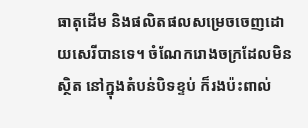ធាតុដើម និងផលិតផលសម្រេចចេញដោយសេរីបានទេ។ ចំណែករោងចក្រដែលមិនស្ថិត នៅក្នុងតំបន់បិទខ្ទប់ ក៏រងប៉ះពាល់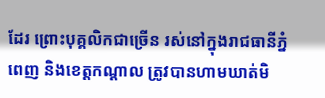ដែរ ព្រោះបុគ្គលិកជាច្រើន រស់នៅក្នុងរាជធានីភ្នំពេញ និងខេត្តកណ្ដាល ត្រូវបានហាមឃាត់មិ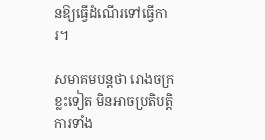នឱ្យធ្វើដំណើរទៅធ្វើការ។

សមាគមបន្តថា រោងចក្រខ្លះទៀត មិនអាចប្រតិបត្តិការទាំង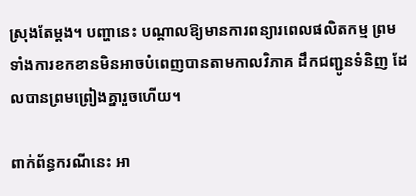ស្រុងតែម្ដង។ បញ្ហានេះ បណ្តាលឱ្យមានការពន្យារពេលផលិតកម្ម ព្រមទាំងការខកខានមិនអាចបំពេញបានតាមកាលវិភាគ ដឹកជញ្ជូនទំនិញ ដែលបានព្រមព្រៀងគ្នារួចហើយ។

ពាក់ព័ន្ធករណីនេះ អា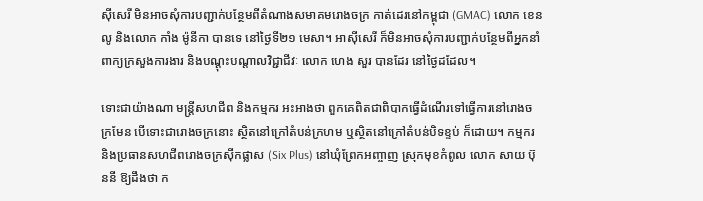ស៊ីសេរី មិនអាចសុំការបញ្ជាក់បន្ថែមពីតំណាងសមាគមរោងចក្រ កាត់ដេរនៅកម្ពុជា (GMAC) លោក ខេន លូ និងលោក កាំង ម៉ូនីកា បានទេ នៅថ្ងៃទី២១ មេសា។ អាស៊ីសេរី ក៏មិនអាចសុំការបញ្ជាក់បន្ថែមពីអ្នកនាំពាក្យក្រសួងការងារ និងបណ្ដុះបណ្ដាលវិជ្ជាជីវៈ លោក ហេង សួរ បានដែរ នៅថ្ងៃដដែល។

ទោះជាយ៉ាងណា មន្ត្រីសហជីព និងកម្មករ អះអាងថា ពួកគេពិតជាពិបាកធ្វើដំណើរទៅធ្វើការនៅរោងចក្រមែន បើទោះជារោងចក្រនោះ ស្ថិតនៅក្រៅតំបន់ក្រហម ឬស្ថិតនៅក្រៅតំបន់បិទខ្ទប់ ក៏ដោយ។ កម្មករ និងប្រធានសហជីពរោងចក្រស៊ីកផ្លាស (Six Plus) នៅឃុំព្រែកអញ្ចាញ ស្រុកមុខកំពូល លោក សាយ ប៊ុននី ឱ្យដឹងថា ក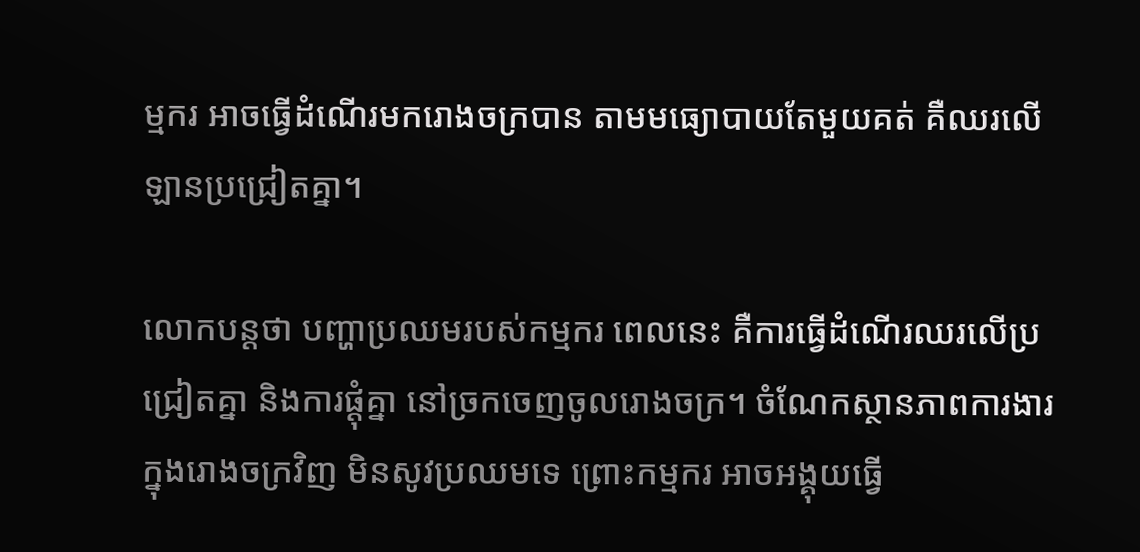ម្មករ អាចធ្វើដំណើរមករោងចក្របាន តាមមធ្យោបាយតែមួយគត់ គឺឈរលើឡានប្រជ្រៀតគ្នា។

លោកបន្តថា បញ្ហាប្រឈមរបស់កម្មករ ពេលនេះ គឺការធ្វើដំណើរឈរលើប្រជ្រៀតគ្នា និងការផ្ដុំគ្នា នៅច្រកចេញចូលរោងចក្រ។ ចំណែកស្ថានភាពការងារ ក្នុងរោងចក្រវិញ មិនសូវប្រឈមទេ ព្រោះកម្មករ អាចអង្គុយធ្វើ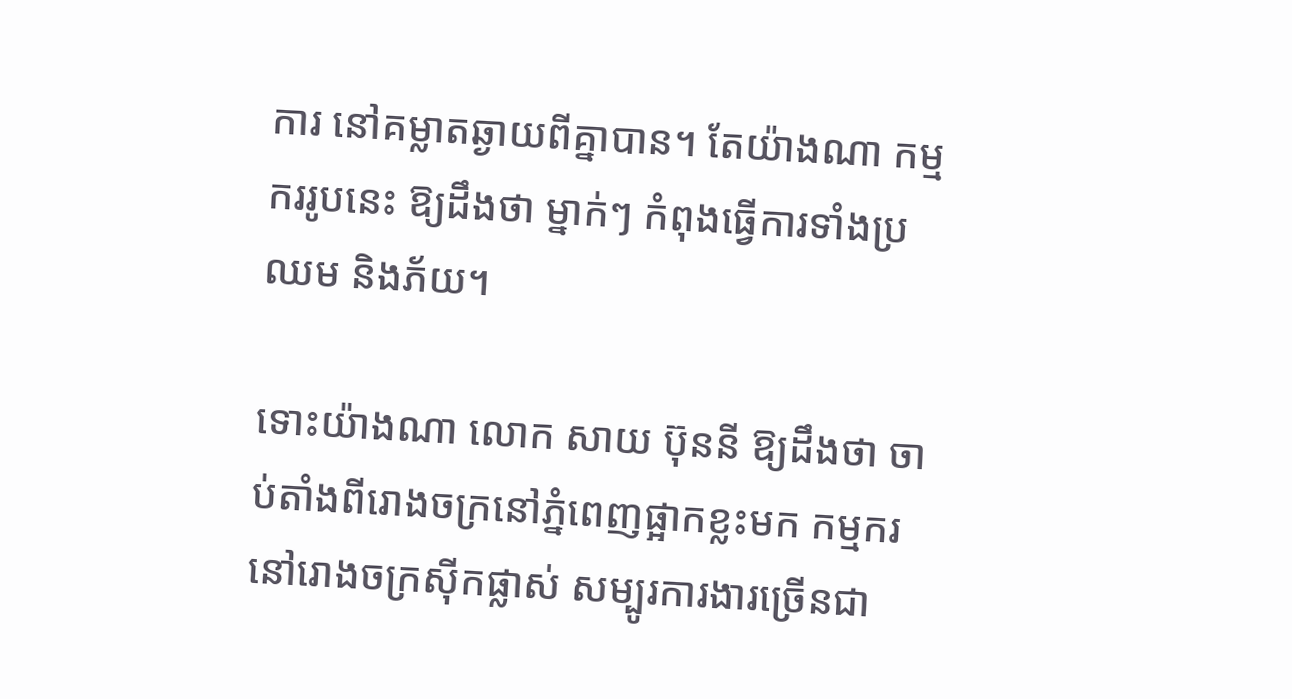ការ នៅគម្លាតឆ្ងាយពីគ្នាបាន។ តែយ៉ាងណា កម្មកររូបនេះ ឱ្យដឹងថា ម្នាក់ៗ កំពុងធ្វើការទាំងប្រឈម និងភ័យ។

ទោះយ៉ាងណា លោក សាយ ប៊ុននី ឱ្យដឹងថា ចាប់តាំងពីរោងចក្រនៅភ្នំពេញផ្អាកខ្លះមក កម្មករនៅរោងចក្រស៊ីកផ្លាស់ សម្បូរការងារច្រើនជា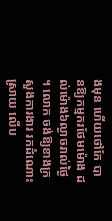ងមុន ហើយថៅកែ បានឱ្យកម្មករថែមម៉ោង ដល់ម៉ោង៦ល្ងាចរាល់ថ្ងៃ។ លោក ចង់ឱ្យខាងក្រសួងការងារ រកដំណោះស្រាយ លើប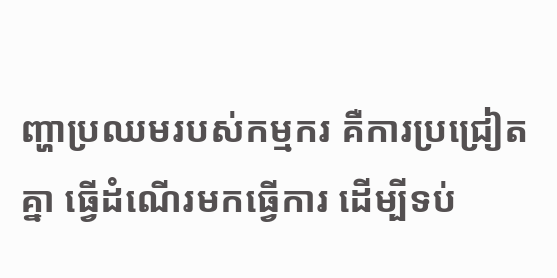ញ្ហាប្រឈមរបស់កម្មករ គឺការប្រជ្រៀតគ្នា ធ្វើដំណើរមកធ្វើការ ដើម្បីទប់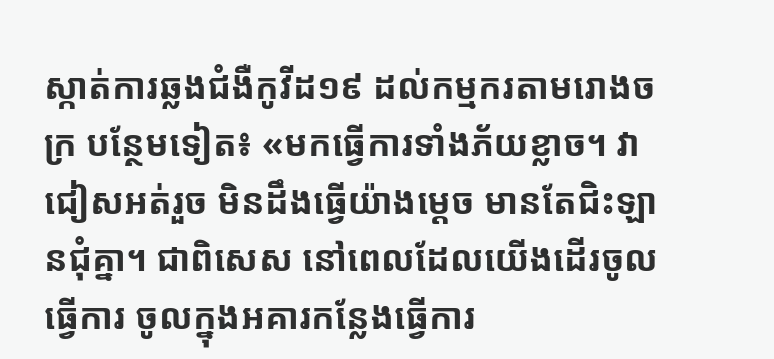ស្កាត់ការឆ្លងជំងឺកូវីដ១៩ ដល់កម្មករតាមរោងចក្រ បន្ថែមទៀត៖ «មកធ្វើការទាំងភ័យខ្លាច។ វាជៀសអត់រួច មិនដឹងធ្វើយ៉ាងម្ដេច មានតែជិះឡានជុំគ្នា។ ជាពិសេស នៅពេលដែលយើងដើរចូលធ្វើការ ចូលក្នុងអគារកន្លែងធ្វើការ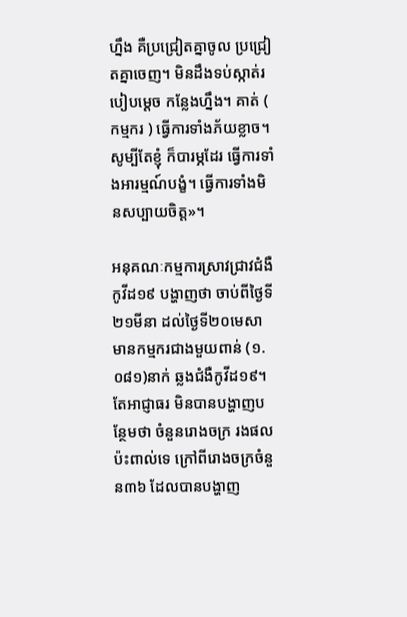ហ្នឹង គឺប្រជ្រៀតគ្នាចូល ប្រជ្រៀតគ្នាចេញ។ មិនដឹងទប់ស្កាត់របៀបម្ដេច កន្លែងហ្នឹង។ គាត់ ( កម្មករ ) ធ្វើការទាំងភ័យខ្លាច។ សូម្បីតែខ្ញុំ ក៏បារម្ភដែរ ធ្វើការទាំងអារម្មណ៍បង្ខំ។ ធ្វើការទាំងមិនសប្បាយចិត្ត»។

អនុគណៈកម្មការស្រាវជ្រាវជំងឺកូវីដ១៩ បង្ហាញថា ចាប់ពីថ្ងៃទី២១មីនា ដល់ថ្ងៃទី២០មេសា មានកម្មករជាងមួយពាន់ (១.០៨១)នាក់ ឆ្លងជំងឺកូវីដ១៩។ តែអាជ្ញាធរ មិនបានបង្ហាញបន្ថែមថា ចំនួនរោងចក្រ រងផលប៉ះពាល់ទេ ក្រៅពីរោងចក្រចំនួន៣៦ ដែលបានបង្ហាញ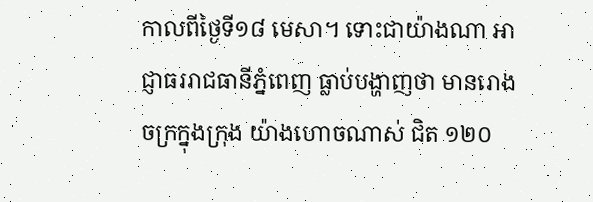កាលពីថ្ងៃទី១៨ មេសា។ ទោះជាយ៉ាងណា អាជ្ញាធររាជធានីភ្នំពេញ ធ្លាប់បង្ហាញថា មានរោងចក្រក្នុងក្រុង យ៉ាងហោចណាស់ ជិត ១២០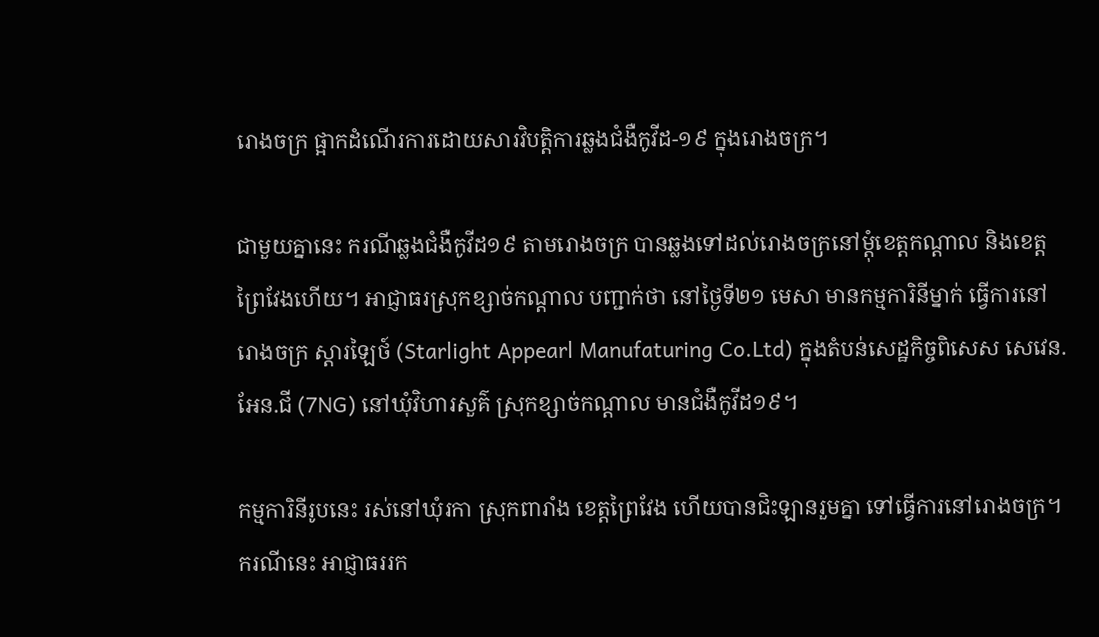រោងចក្រ ផ្អាកដំណើរការដោយសារវិបត្តិការឆ្លងជំងឺកូវីដ-១៩ ក្នុងរោងចក្រ។

ជាមួយគ្នានេះ ករណីឆ្លងជំងឺកូវីដ១៩ តាមរោងចក្រ បានឆ្លងទៅដល់រោងចក្រនៅម្ដុំខេត្តកណ្ដាល និងខេត្តព្រៃវែងហើយ។ អាជ្ញាធរស្រុកខ្សាច់កណ្ដាល បញ្ជាក់ថា នៅថ្ងៃទី២១ មេសា មានកម្មការិនីម្នាក់ ធ្វើការនៅរោងចក្រ ស្តារឡៃថ៍ (Starlight Appearl Manufaturing Co.Ltd) ក្នុងតំបន់សេដ្ឋកិច្ចពិសេស សេវេន.អែន.ជី (7NG) នៅឃុំវិហារសួគ៌ ស្រុកខ្សាច់កណ្ដាល មានជំងឺកូវីដ១៩។

កម្មការិនីរូបនេះ រស់នៅឃុំរកា ស្រុកពារាំង ខេត្តព្រៃវែង ហើយបានជិះឡានរួមគ្នា ទៅធ្វើការនៅរោងចក្រ។ ករណីនេះ អាជ្ញាធររក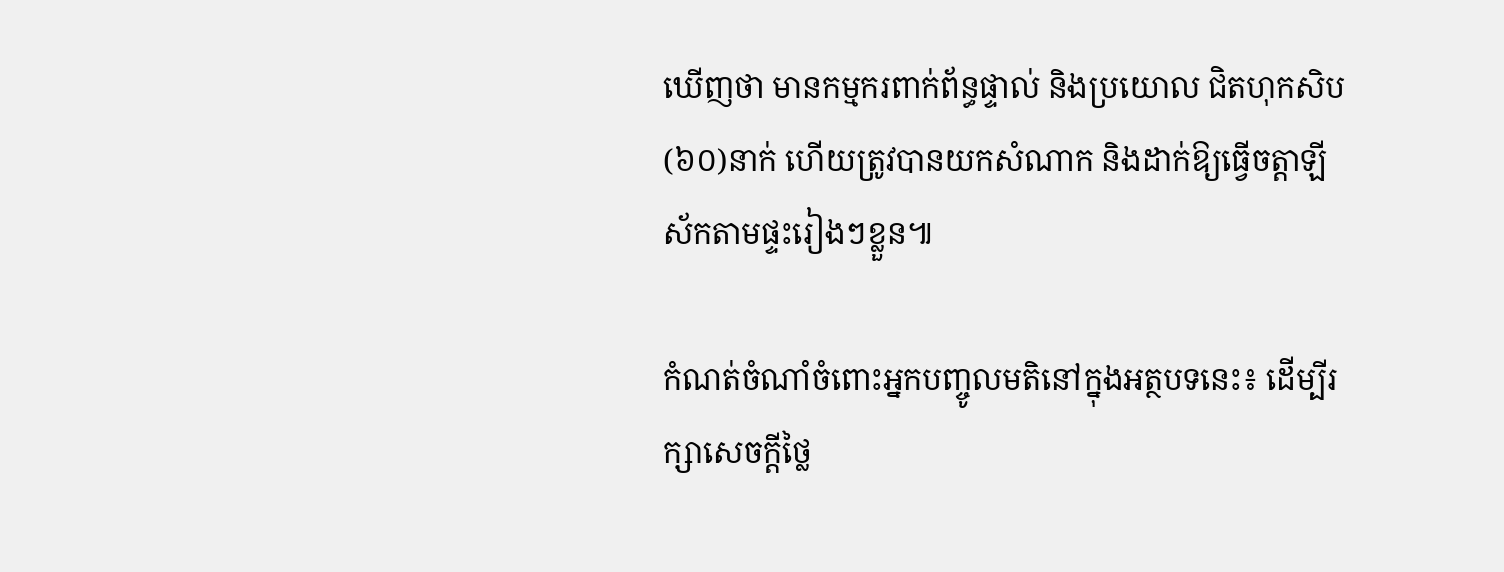ឃើញថា មានកម្មករពាក់ព័ន្ធផ្ទាល់ និងប្រយោល ជិតហុកសិប(៦០)នាក់ ហើយត្រូវបានយកសំណាក និងដាក់ឱ្យធ្វើចត្តាឡីស័កតាមផ្ទះរៀងៗខ្លួន៕

កំណត់ចំណាំចំពោះអ្នកបញ្ចូលមតិនៅក្នុងអត្ថបទនេះ៖ ដើម្បីរក្សាសេចក្ដីថ្លៃ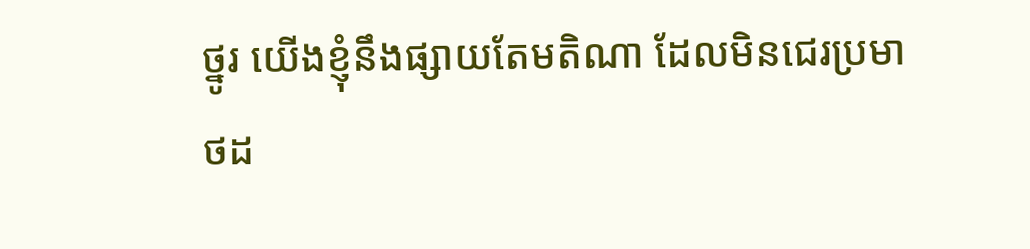ថ្នូរ យើងខ្ញុំនឹងផ្សាយតែមតិណា ដែលមិនជេរប្រមាថដ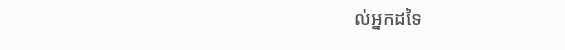ល់អ្នកដទៃ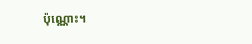ប៉ុណ្ណោះ។